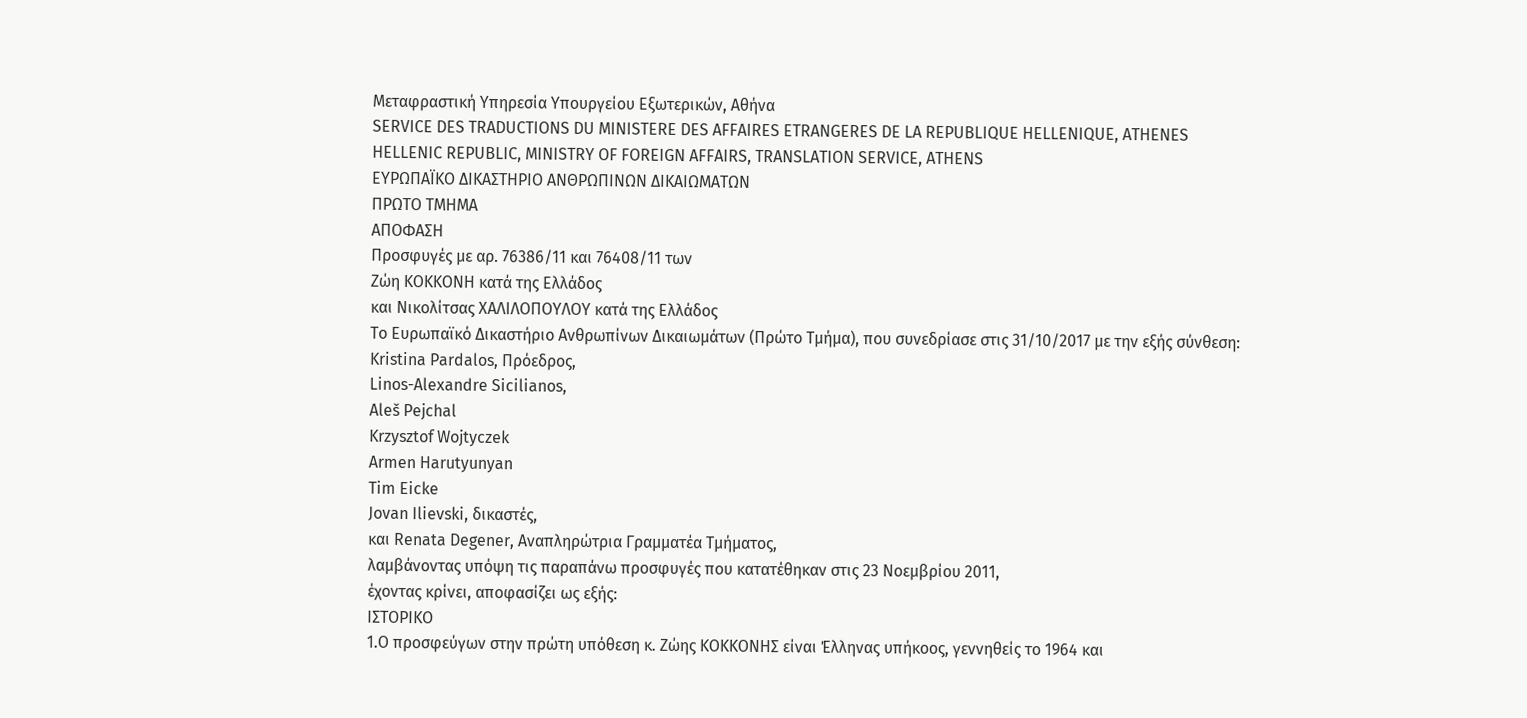Μεταφραστική Υπηρεσία Υπουργείου Εξωτερικών, Αθήνα
SERVICE DES TRADUCTIONS DU MINISTERE DES AFFAIRES ETRANGERES DE LA REPUBLIQUE HELLENIQUE, ATHENES
HELLENIC REPUBLIC, MINISTRY OF FOREIGN AFFAIRS, TRANSLATION SERVICE, ATHENS
EΥΡΩΠΑΪΚΟ ΔΙΚΑΣΤΗΡΙΟ ΑΝΘΡΩΠΙΝΩΝ ΔΙΚΑΙΩΜΑΤΩΝ
ΠΡΩΤΟ ΤΜΗΜΑ
ΑΠΟΦΑΣΗ
Προσφυγές με αρ. 76386/11 και 76408/11 των
Ζώη ΚΟΚΚΟΝΗ κατά της Ελλάδος
και Νικολίτσας ΧΑΛΙΛΟΠΟΥΛΟΥ κατά της Ελλάδος
Το Ευρωπαϊκό Δικαστήριο Ανθρωπίνων Δικαιωμάτων (Πρώτο Τμήμα), που συνεδρίασε στις 31/10/2017 με την εξής σύνθεση:
Kristina Pardalos, Πρόεδρος,
Linos-Αlexandre Sicilianos,
Aleš Pejchal
Krzysztof Wojtyczek
Armen Harutyunyan
Tim Eicke
Jovan Ilievski, δικαστές,
και Renata Degener, Αναπληρώτρια Γραμματέα Τμήματος,
λαμβάνοντας υπόψη τις παραπάνω προσφυγές που κατατέθηκαν στις 23 Νοεμβρίου 2011,
έχοντας κρίνει, αποφασίζει ως εξής:
ΙΣΤΟΡΙΚΟ
1.Ο προσφεύγων στην πρώτη υπόθεση κ. Ζώης ΚΟΚΚΟΝΗΣ είναι Έλληνας υπήκοος, γεννηθείς το 1964 και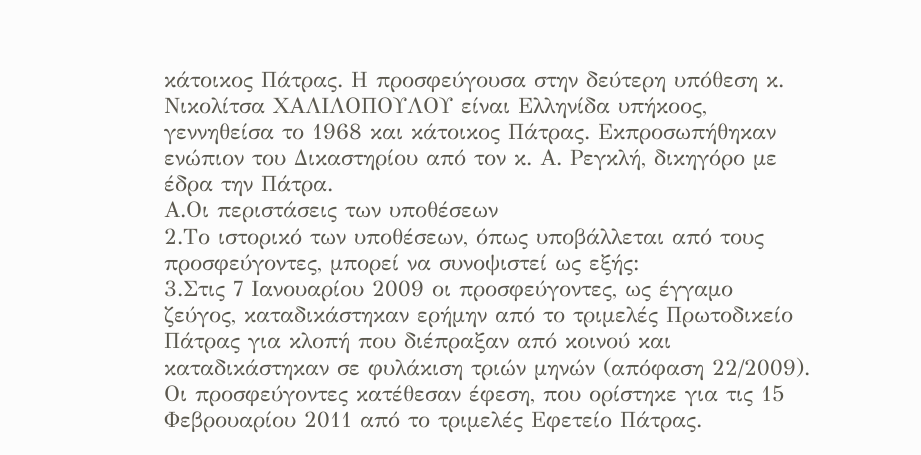κάτοικος Πάτρας. Η προσφεύγουσα στην δεύτερη υπόθεση κ. Νικολίτσα ΧΑΛΙΛΟΠΟΥΛΟΥ είναι Ελληνίδα υπήκοος, γεννηθείσα το 1968 και κάτοικος Πάτρας. Εκπροσωπήθηκαν ενώπιον του Δικαστηρίου από τον κ. Α. Ρεγκλή, δικηγόρο με έδρα την Πάτρα.
Α.Οι περιστάσεις των υποθέσεων
2.Το ιστορικό των υποθέσεων, όπως υποβάλλεται από τους προσφεύγοντες, μπορεί να συνοψιστεί ως εξής:
3.Στις 7 Ιανουαρίου 2009 οι προσφεύγοντες, ως έγγαμο ζεύγος, καταδικάστηκαν ερήμην από το τριμελές Πρωτοδικείο Πάτρας για κλοπή που διέπραξαν από κοινού και καταδικάστηκαν σε φυλάκιση τριών μηνών (απόφαση 22/2009). Οι προσφεύγοντες κατέθεσαν έφεση, που ορίστηκε για τις 15 Φεβρουαρίου 2011 από το τριμελές Εφετείο Πάτρας.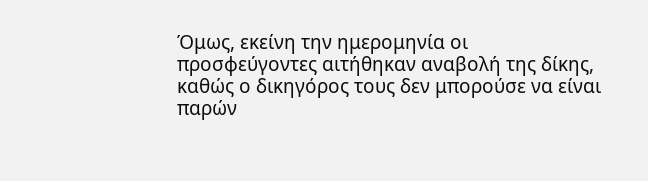Όμως, εκείνη την ημερομηνία οι προσφεύγοντες αιτήθηκαν αναβολή της δίκης, καθώς ο δικηγόρος τους δεν μπορούσε να είναι παρών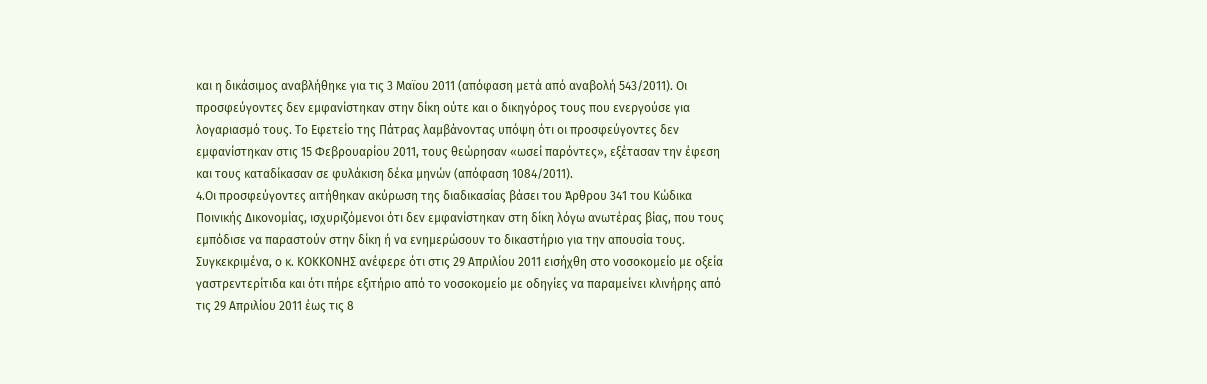και η δικάσιμος αναβλήθηκε για τις 3 Μαϊου 2011 (απόφαση μετά από αναβολή 543/2011). Οι προσφεύγοντες δεν εμφανίστηκαν στην δίκη ούτε και ο δικηγόρος τους που ενεργούσε για λογαριασμό τους. Το Εφετείο της Πάτρας λαμβάνοντας υπόψη ότι οι προσφεύγοντες δεν εμφανίστηκαν στις 15 Φεβρουαρίου 2011, τους θεώρησαν «ωσεί παρόντες», εξέτασαν την έφεση και τους καταδίκασαν σε φυλάκιση δέκα μηνών (απόφαση 1084/2011).
4.Οι προσφεύγοντες αιτήθηκαν ακύρωση της διαδικασίας βάσει του Άρθρου 341 του Κώδικα Ποινικής Δικονομίας, ισχυριζόμενοι ότι δεν εμφανίστηκαν στη δίκη λόγω ανωτέρας βίας, που τους εμπόδισε να παραστούν στην δίκη ή να ενημερώσουν το δικαστήριο για την απουσία τους. Συγκεκριμένα, ο κ. ΚΟΚΚΟΝΗΣ ανέφερε ότι στις 29 Απριλίου 2011 εισήχθη στο νοσοκομείο με οξεία γαστρεντερίτιδα και ότι πήρε εξιτήριο από το νοσοκομείο με οδηγίες να παραμείνει κλινήρης από τις 29 Απριλίου 2011 έως τις 8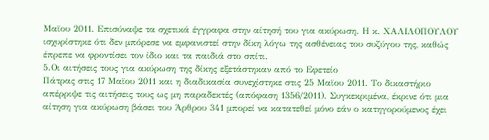Μαϊου 2011. Επισύναψε τα σχετικά έγγραφα στην αίτησή του για ακύρωση. Η κ. ΧΑΛΙΛΟΠΟΥΛΟΥ ισχυρίστηκε ότι δεν μπόρεσε να εμφανιστεί στην δίκη λόγω της ασθένειας του συζύγου της, καθώς έπρεπε να φροντίσει τον ίδιο και τα παιδιά στο σπίτι.
5.Οι αιτήσεις τους για ακύρωση της δίκης εξετάστηκαν από το Εφετείο
Πάτρας στις 17 Μαϊου 2011 και η διαδικασία συνεχίστηκε στις 25 Μαϊου 2011. Το δικαστήριο απέρριψε τις αιτήσεις τους ως μη παραδεκτές (απόφαση 1356/2011). Συγκεκριμένα, έκρινε ότι μια αίτηση για ακύρωση βάσει του Άρθρου 341 μπορεί να κατατεθεί μόνο εάν ο κατηγορούμενος έχει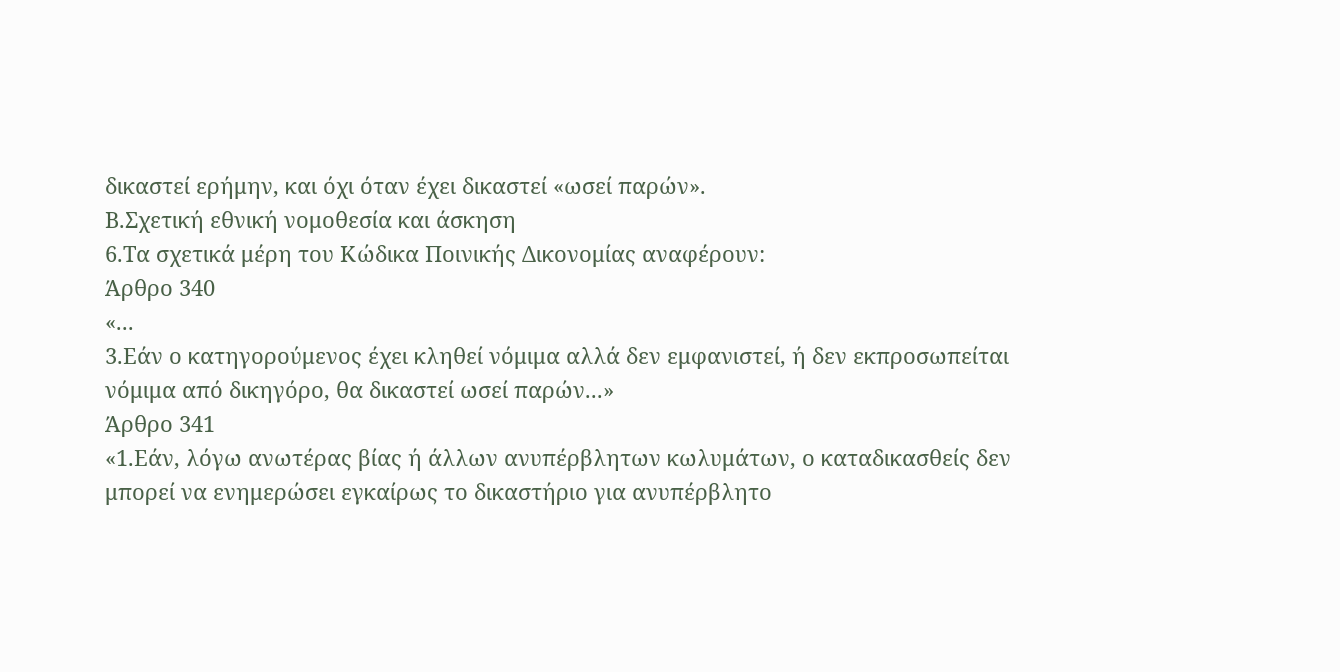δικαστεί ερήμην, και όχι όταν έχει δικαστεί «ωσεί παρών».
Β.Σχετική εθνική νομοθεσία και άσκηση
6.Τα σχετικά μέρη του Κώδικα Ποινικής Δικονομίας αναφέρουν:
Άρθρο 340
«...
3.Εάν ο κατηγορούμενος έχει κληθεί νόμιμα αλλά δεν εμφανιστεί, ή δεν εκπροσωπείται νόμιμα από δικηγόρο, θα δικαστεί ωσεί παρών...»
Άρθρο 341
«1.Εάν, λόγω ανωτέρας βίας ή άλλων ανυπέρβλητων κωλυμάτων, ο καταδικασθείς δεν μπορεί να ενημερώσει εγκαίρως το δικαστήριο για ανυπέρβλητο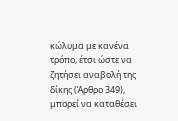κώλυμα με κανένα τρόπο, έτσι ώστε να ζητήσει αναβολή της δίκης (Άρθρο 349), μπορεί να καταθέσει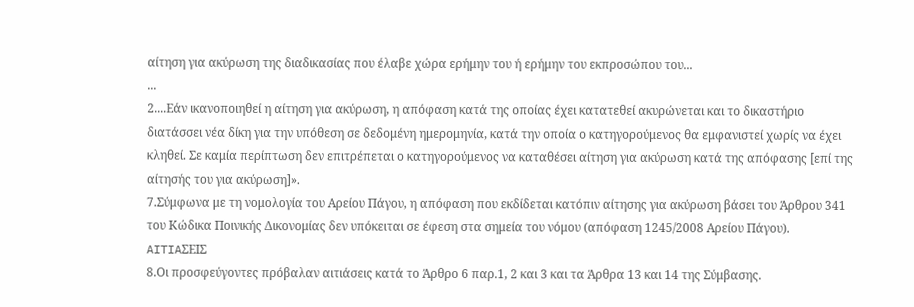αίτηση για ακύρωση της διαδικασίας που έλαβε χώρα ερήμην του ή ερήμην του εκπροσώπου του...
...
2....Εάν ικανοποιηθεί η αίτηση για ακύρωση, η απόφαση κατά της οποίας έχει κατατεθεί ακυρώνεται και το δικαστήριο διατάσσει νέα δίκη για την υπόθεση σε δεδομένη ημερομηνία, κατά την οποία ο κατηγορούμενος θα εμφανιστεί χωρίς να έχει κληθεί. Σε καμία περίπτωση δεν επιτρέπεται ο κατηγορούμενος να καταθέσει αίτηση για ακύρωση κατά της απόφασης [επί της αίτησής του για ακύρωση]».
7.Σύμφωνα με τη νομολογία του Αρείου Πάγου, η απόφαση που εκδίδεται κατόπιν αίτησης για ακύρωση βάσει του Άρθρου 341 του Κώδικα Ποινικής Δικονομίας δεν υπόκειται σε έφεση στα σημεία του νόμου (απόφαση 1245/2008 Αρείου Πάγου).
AITIAΣΕΙΣ
8.Οι προσφεύγοντες πρόβαλαν αιτιάσεις κατά το Άρθρο 6 παρ.1, 2 και 3 και τα Άρθρα 13 και 14 της Σύμβασης.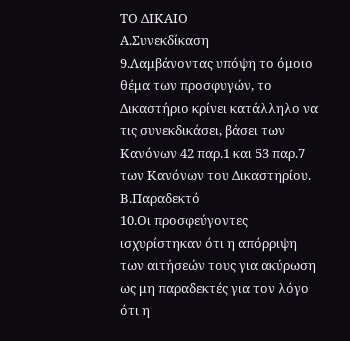ΤΟ ΔΙΚΑΙΟ
Α.Συνεκδίκαση
9.Λαμβάνοντας υπόψη το όμοιο θέμα των προσφυγών, το Δικαστήριο κρίνει κατάλληλο να τις συνεκδικάσει, βάσει των Κανόνων 42 παρ.1 και 53 παρ.7 των Κανόνων του Δικαστηρίου.
Β.Παραδεκτό
10.Οι προσφεύγοντες ισχυρίστηκαν ότι η απόρριψη των αιτήσεών τους για ακύρωση ως μη παραδεκτές για τον λόγο ότι η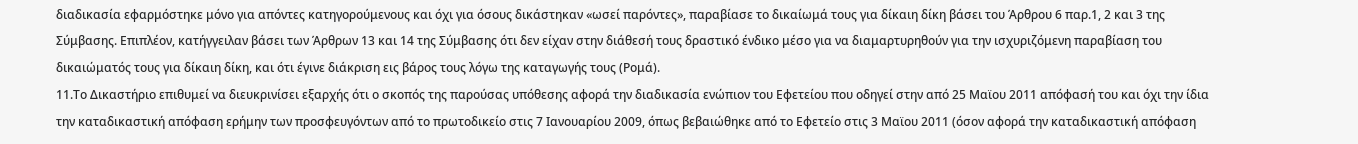διαδικασία εφαρμόστηκε μόνο για απόντες κατηγορούμενους και όχι για όσους δικάστηκαν «ωσεί παρόντες», παραβίασε το δικαίωμά τους για δίκαιη δίκη βάσει του Άρθρου 6 παρ.1, 2 και 3 της Σύμβασης. Επιπλέον, κατήγγειλαν βάσει των Άρθρων 13 και 14 της Σύμβασης ότι δεν είχαν στην διάθεσή τους δραστικό ένδικο μέσο για να διαμαρτυρηθούν για την ισχυριζόμενη παραβίαση του δικαιώματός τους για δίκαιη δίκη, και ότι έγινε διάκριση εις βάρος τους λόγω της καταγωγής τους (Ρομά).
11.Το Δικαστήριο επιθυμεί να διευκρινίσει εξαρχής ότι ο σκοπός της παρούσας υπόθεσης αφορά την διαδικασία ενώπιον του Εφετείου που οδηγεί στην από 25 Μαϊου 2011 απόφασή του και όχι την ίδια την καταδικαστική απόφαση ερήμην των προσφευγόντων από το πρωτοδικείο στις 7 Ιανουαρίου 2009, όπως βεβαιώθηκε από το Εφετείο στις 3 Μαϊου 2011 (όσον αφορά την καταδικαστική απόφαση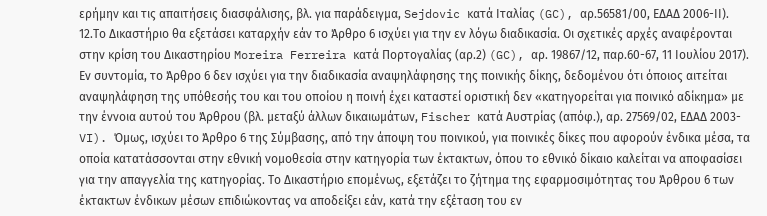ερήμην και τις απαιτήσεις διασφάλισης, βλ. για παράδειγμα, Sejdovic κατά Ιταλίας (GC), αρ.56581/00, ΕΔΑΔ 2006-ΙΙ).
12.Το Δικαστήριο θα εξετάσει καταρχήν εάν το Άρθρο 6 ισχύει για την εν λόγω διαδικασία. Οι σχετικές αρχές αναφέρονται στην κρίση του Δικαστηρίου Moreira Ferreira κατά Πορτογαλίας (αρ.2) (GC), αρ. 19867/12, παρ.60-67, 11 Ιουλίου 2017). Εν συντομία, το Άρθρο 6 δεν ισχύει για την διαδικασία αναψηλάφησης της ποινικής δίκης, δεδομένου ότι όποιος αιτείται αναψηλάφηση της υπόθεσής του και του οποίου η ποινή έχει καταστεί οριστική δεν «κατηγορείται για ποινικό αδίκημα» με την έννοια αυτού του Άρθρου (βλ. μεταξύ άλλων δικαιωμάτων, Fischer κατά Αυστρίας (απόφ.), αρ. 27569/02, ΕΔΑΔ 2003-VI). Όμως, ισχύει το Άρθρο 6 της Σύμβασης, από την άποψη του ποινικού, για ποινικές δίκες που αφορούν ένδικα μέσα, τα οποία κατατάσσονται στην εθνική νομοθεσία στην κατηγορία των έκτακτων, όπου το εθνικό δίκαιο καλείται να αποφασίσει για την απαγγελία της κατηγορίας. Το Δικαστήριο επομένως, εξετάζει το ζήτημα της εφαρμοσιμότητας του Άρθρου 6 των έκτακτων ένδικων μέσων επιδιώκοντας να αποδείξει εάν, κατά την εξέταση του εν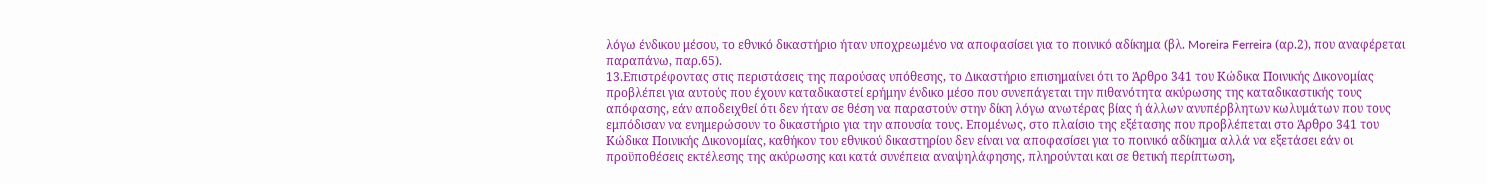λόγω ένδικου μέσου, το εθνικό δικαστήριο ήταν υποχρεωμένο να αποφασίσει για το ποινικό αδίκημα (βλ. Moreira Ferreira (αρ.2), που αναφέρεται παραπάνω, παρ.65).
13.Επιστρέφοντας στις περιστάσεις της παρούσας υπόθεσης, το Δικαστήριο επισημαίνει ότι το Άρθρο 341 του Κώδικα Ποινικής Δικονομίας προβλέπει για αυτούς που έχουν καταδικαστεί ερήμην ένδικο μέσο που συνεπάγεται την πιθανότητα ακύρωσης της καταδικαστικής τους απόφασης, εάν αποδειχθεί ότι δεν ήταν σε θέση να παραστούν στην δίκη λόγω ανωτέρας βίας ή άλλων ανυπέρβλητων κωλυμάτων που τους εμπόδισαν να ενημερώσουν το δικαστήριο για την απουσία τους. Επομένως, στο πλαίσιο της εξέτασης που προβλέπεται στο Άρθρο 341 του Κώδικα Ποινικής Δικονομίας, καθήκον του εθνικού δικαστηρίου δεν είναι να αποφασίσει για το ποινικό αδίκημα αλλά να εξετάσει εάν οι προϋποθέσεις εκτέλεσης της ακύρωσης και κατά συνέπεια αναψηλάφησης, πληρούνται και σε θετική περίπτωση,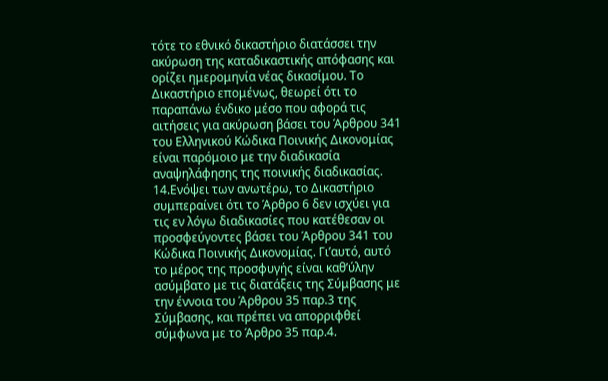τότε το εθνικό δικαστήριο διατάσσει την ακύρωση της καταδικαστικής απόφασης και ορίζει ημερομηνία νέας δικασίμου. Το Δικαστήριο επομένως, θεωρεί ότι το παραπάνω ένδικο μέσο που αφορά τις αιτήσεις για ακύρωση βάσει του Άρθρου 341 του Ελληνικού Κώδικα Ποινικής Δικονομίας είναι παρόμοιο με την διαδικασία αναψηλάφησης της ποινικής διαδικασίας.
14.Ενόψει των ανωτέρω, το Δικαστήριο συμπεραίνει ότι το Άρθρο 6 δεν ισχύει για τις εν λόγω διαδικασίες που κατέθεσαν οι προσφεύγοντες βάσει του Άρθρου 341 του Κώδικα Ποινικής Δικονομίας. Γι’αυτό, αυτό το μέρος της προσφυγής είναι καθ’ύλην ασύμβατο με τις διατάξεις της Σύμβασης με την έννοια του Άρθρου 35 παρ.3 της Σύμβασης, και πρέπει να απορριφθεί σύμφωνα με το Άρθρο 35 παρ.4.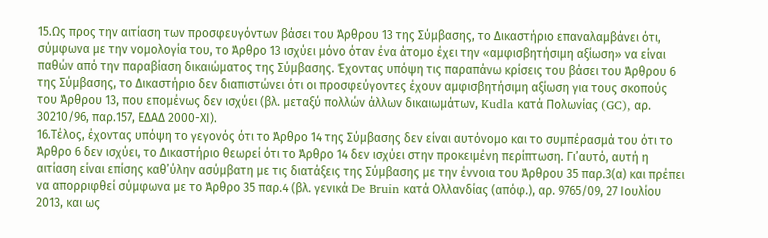15.Ως προς την αιτίαση των προσφευγόντων βάσει του Άρθρου 13 της Σύμβασης, το Δικαστήριο επαναλαμβάνει ότι, σύμφωνα με την νομολογία του, το Άρθρο 13 ισχύει μόνο όταν ένα άτομο έχει την «αμφισβητήσιμη αξίωση» να είναι παθών από την παραβίαση δικαιώματος της Σύμβασης. Έχοντας υπόψη τις παραπάνω κρίσεις του βάσει του Άρθρου 6 της Σύμβασης, το Δικαστήριο δεν διαπιστώνει ότι οι προσφεύγοντες έχουν αμφισβητήσιμη αξίωση για τους σκοπούς του Άρθρου 13, που επομένως δεν ισχύει (βλ. μεταξύ πολλών άλλων δικαιωμάτων, Kudla κατά Πολωνίας (GC), αρ. 30210/96, παρ.157, ΕΔΑΔ 2000-ΧΙ).
16.Τέλος, έχοντας υπόψη το γεγονός ότι το Άρθρο 14 της Σύμβασης δεν είναι αυτόνομο και το συμπέρασμά του ότι το Άρθρο 6 δεν ισχύει, το Δικαστήριο θεωρεί ότι το Άρθρο 14 δεν ισχύει στην προκειμένη περίπτωση. Γι’αυτό, αυτή η αιτίαση είναι επίσης καθ’ύλην ασύμβατη με τις διατάξεις της Σύμβασης με την έννοια του Άρθρου 35 παρ.3(α) και πρέπει να απορριφθεί σύμφωνα με το Άρθρο 35 παρ.4 (βλ. γενικά De Bruin κατά Ολλανδίας (απόφ.), αρ. 9765/09, 27 Ιουλίου 2013, και ως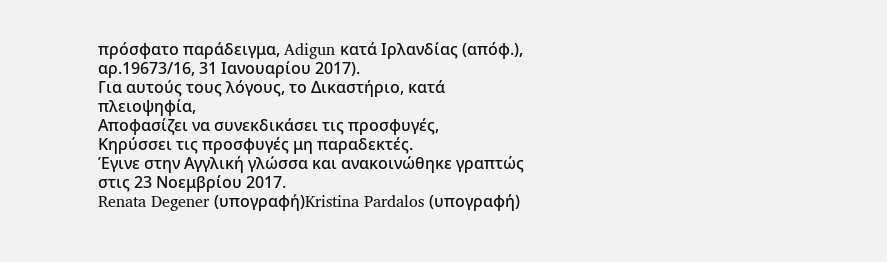πρόσφατο παράδειγμα, Adigun κατά Ιρλανδίας (απόφ.), αρ.19673/16, 31 Ιανουαρίου 2017).
Για αυτούς τους λόγους, το Δικαστήριο, κατά πλειοψηφία,
Αποφασίζει να συνεκδικάσει τις προσφυγές,
Κηρύσσει τις προσφυγές μη παραδεκτές.
Έγινε στην Αγγλική γλώσσα και ανακοινώθηκε γραπτώς στις 23 Νοεμβρίου 2017.
Renata Degener (υπογραφή)Kristina Pardalos (υπογραφή)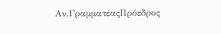Αν.ΓραμματέαςΠρόεδρος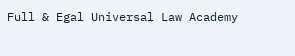Full & Egal Universal Law Academy